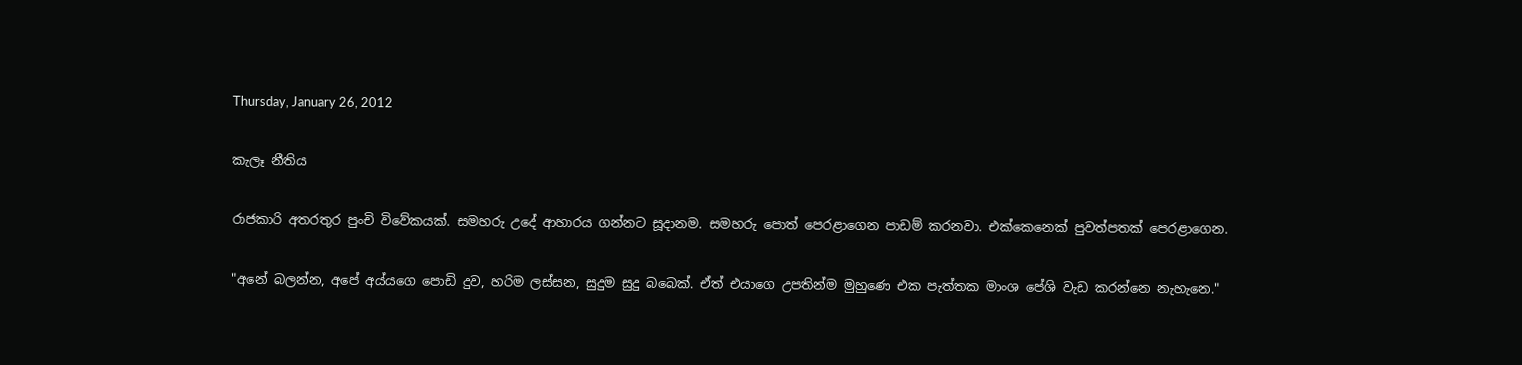Thursday, January 26, 2012

කැලෑ නීතිය

රාජකාරි අතරතුර පුංචි විවේකයක්. සමහරු උදේ ආහාරය ගන්නට සූදානම. සමහරු පොත් පෙරළාගෙන පාඩම් කරනවා. එක්කෙනෙක් පුවත්පතක් පෙරළාගෙන.

"අනේ බලන්න, අපේ අය්යගෙ පොඩි දුව, හරිම ලස්සන, සුදුම සුදු බබෙක්. ඒත් එයාගෙ උපතින්ම මුහුණෙ එක පැත්තක මාංශ පේශි වැඩ කරන්නෙ නැහැනෙ."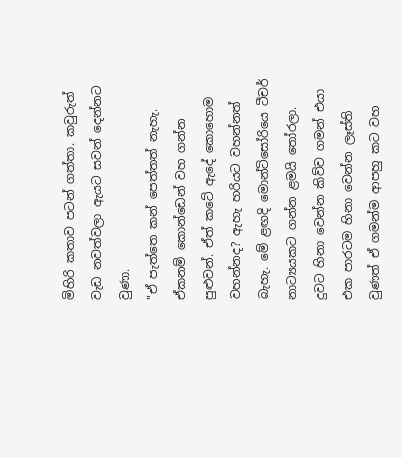මිහිරි කතාව පටන් ගත්තා. කවුරුත් වැඩ නවත්වලා ඇයට සවන් දෙන්නට වුණා.
"ඒ පැත්තෙ කන් පෙත්තත් නැහැ. ඒකනම් කොන්ඩෙන් වහ ගන්න පුළුවන්. ඒත් කටේ ඇදේ කොහොම වහන්නද? ඇහැ හරියට වහන්නත් බැහැ. මේ ළඟදි මොන්ටිසෝරියෙ ටීචර් නාට්‍යයකට ගන්න ළමයි තෝරලා. දුවට හිනා වෙන්න කිව්ව ගමන් එයා එක පාරටම හිනා වෙන්න ලෑස්ති වුණත් ඒ ගමන්ම ආපහු කට වහ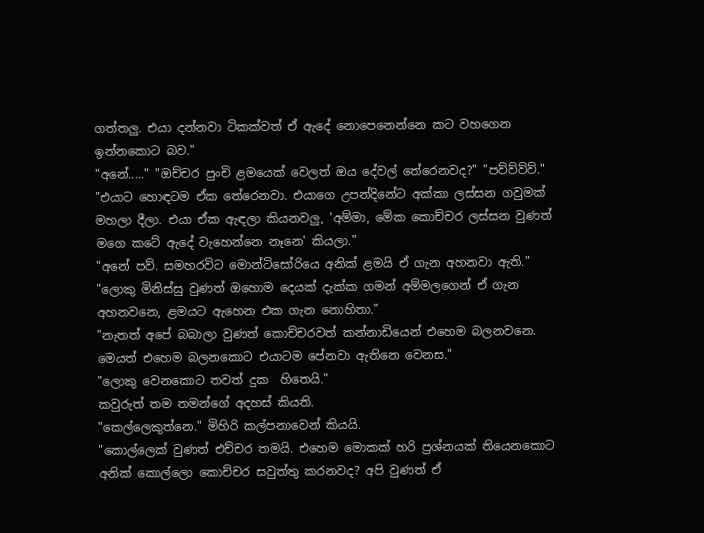ගත්තලු. එයා දන්නවා ටිකක්වත් ඒ ඇදේ නොපෙනෙන්නෙ කට වහගෙන ඉන්නකොට බව."
"අනේ....." "ඔච්චර පුංචි ළමයෙක් වෙලත් ඔය දේවල් තේරෙනවද?" "පව්ව්ව්ව්."
"එයාට හොඳටම ඒක තේරෙනවා. එයාගෙ උපන්දිනේට අක්කා ලස්සන ගවුමක් මහලා දීලා. එයා ඒක ඇඳලා කියනවලු, 'අම්මා, මේක කොච්චර ලස්සන වුණත් මගෙ කටේ ඇදේ වැහෙන්නෙ නෑනෙ' කියලා."
"අනේ පව්. සමහරවිට මොන්ටිසෝරියෙ අනික් ළමයි ඒ ගැන අහනවා ඇති."
"ලොකු මිනිස්සු වුණත් ඔහොම දෙයක් දැක්ක ගමන් අම්මලගෙන් ඒ ගැන අහනවනෙ, ළමයට ඇහෙන එක ගැන නොහිතා."
"නැතත් අපේ බබාලා වුණත් කොච්චරවත් කන්නාඩියෙන් එහෙම බලනවනෙ. මෙයත් එහෙම බලනකොට එයාටම පේනවා ඇතිනෙ වෙනස."
"ලොකු වෙනකොට තවත් දුක  හිතෙයි."
කවුරුත් තම තමන්ගේ අදහස් කියති.
"කෙල්ලෙකුත්නෙ." මිහිරි කල්පනාවෙන් කියයි.
"කොල්ලෙක් වුණත් එච්චර තමයි. එහෙම මොකක් හරි ප්‍රශ්නයක් තියෙනකොට අනික් කොල්ලො කොච්චර සවුත්තු කරනවද? අපි වුණත් ඒ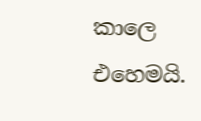කාලෙ එහෙමයි.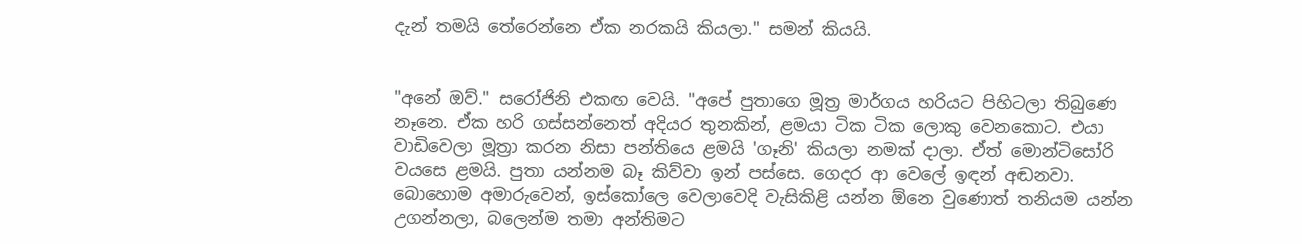දැන් තමයි තේරෙන්නෙ ඒක නරකයි කියලා." සමන් කියයි.


"අනේ ඔව්." සරෝජිනි එකඟ වෙයි. "අපේ පුතාගෙ මූත්‍ර මාර්ගය හරියට පිහිටලා තිබුණෙ නෑනෙ. ඒක හරි ගස්සන්නෙත් අදියර තුනකින්, ළමයා ටික ටික ලොකු වෙනකොට. එයා වාඩිවෙලා මූත්‍රා කරන නිසා පන්තියෙ ළමයි 'ගෑනි' කියලා නමක් දාලා. ඒත් මොන්ටිසෝරි වයසෙ ළමයි. පුතා යන්නම බෑ කිව්වා ඉන් පස්සෙ. ගෙදර ආ වෙලේ ඉඳන් අඬනවා. බොහොම අමාරුවෙන්, ඉස්කෝලෙ වෙලාවෙදි වැසිකිළි යන්න ඕනෙ වුණොත් තනියම යන්න උගන්නලා, බලෙන්ම තමා අන්තිමට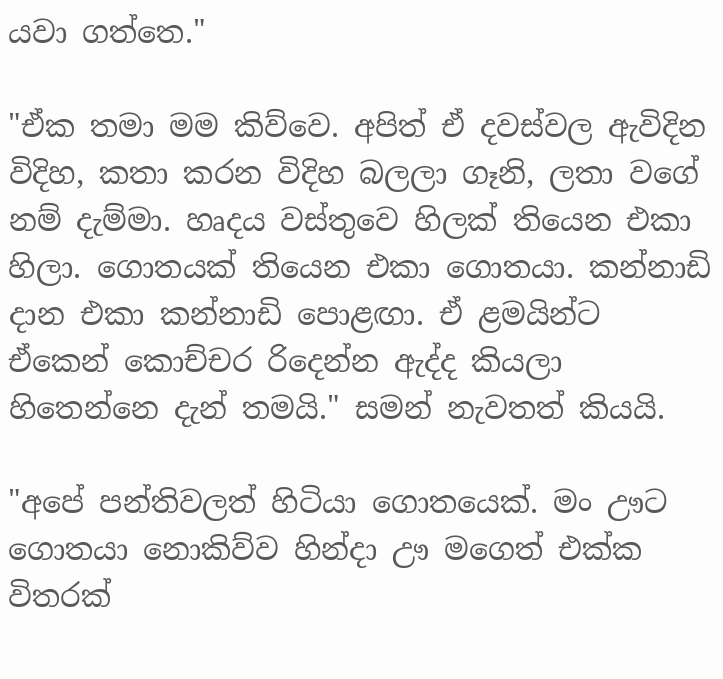යවා ගත්තෙ."

"ඒක තමා මම කිව්වෙ. අපිත් ඒ දවස්වල ඇවිදින විදිහ, කතා කරන විදිහ බලලා ගෑනි, ලතා වගේ නම් දැම්මා. හෘදය වස්තුවෙ හිලක් තියෙන එකා හිලා. ගොතයක් තියෙන එකා ගොතයා. කන්නාඩි දාන එකා කන්නාඩි පොළඟා. ඒ ළමයින්ට ඒකෙන් කොච්චර රිදෙන්න ඇද්ද කියලා හිතෙන්නෙ දැන් තමයි." සමන් නැවතත් කියයි.

"අපේ පන්තිවලත් හිටියා ගොතයෙක්. මං ඌට ගොතයා නොකිව්ව හින්දා ඌ මගෙත් එක්ක විතරක්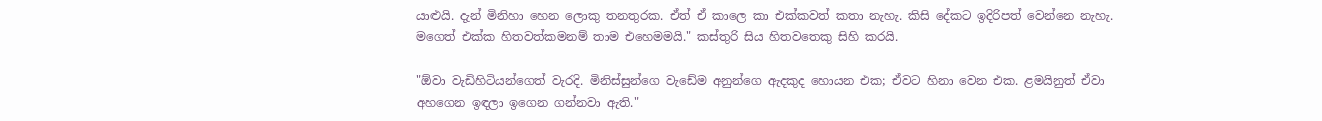යාළුයි. දැන් මිනිහා හෙන ලොකු තනතුරක. ඒත් ඒ කාලෙ කා එක්කවත් කතා නැහැ. කිසි දේකට ඉදිරිපත් වෙන්නෙ නැහැ. මගෙත් එක්ක හිතවත්කමනම් තාම එහෙමමයි." කස්තුරි සිය හිතවතෙකු සිහි කරයි.

"ඕවා වැඩිහිටියන්ගෙත් වැරදි. මිනිස්සුන්ගෙ වැඩේම අනුන්ගෙ ඇදකුද හොයන එක; ඒවට හිනා වෙන එක. ළමයිනුත් ඒවා අහගෙන ඉඳලා ඉගෙන ගන්නවා ඇති."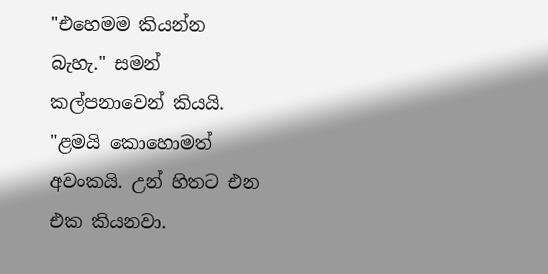"එහෙමම කියන්න බැහැ." සමන් කල්පනාවෙන් කියයි. "ළමයි කොහොමත් අවංකයි. උන් හිතට එන එක කියනවා.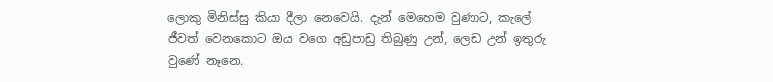ලොකු මිනිස්සු කියා දීලා නෙවෙයි. දැන් මෙහෙම වුණාට, කැලේ ජීවත් වෙනකොට ඔය වගෙ අඩුපාඩු තිබුණු උන්, ලෙඩ උන් ඉතුරු වුණේ නෑනෙ.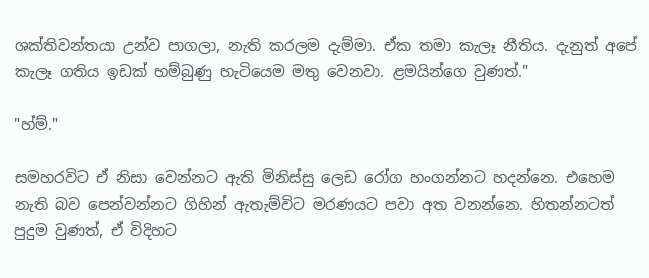ශක්තිවන්තයා උන්ව පාගලා, නැති කරලම දැම්මා. ඒක තමා කැලෑ නීතිය. දැනුත් අපේ කැලෑ ගතිය ඉඩක් හම්බුණු හැටියෙම මතු වෙනවා. ළමයින්ගෙ වුණත්."

"හ්ම්."

සමහරවිට ඒ නිසා වෙන්නට ඇති මිනිස්සු ලෙඩ රෝග හංගන්නට හදන්නෙ. එහෙම නැති බව පෙන්වන්නට ගිහින් ඇතැම්විට මරණයට පවා අත වනන්නෙ. හිතන්නටත් පුදුම වුණත්, ඒ විදිහට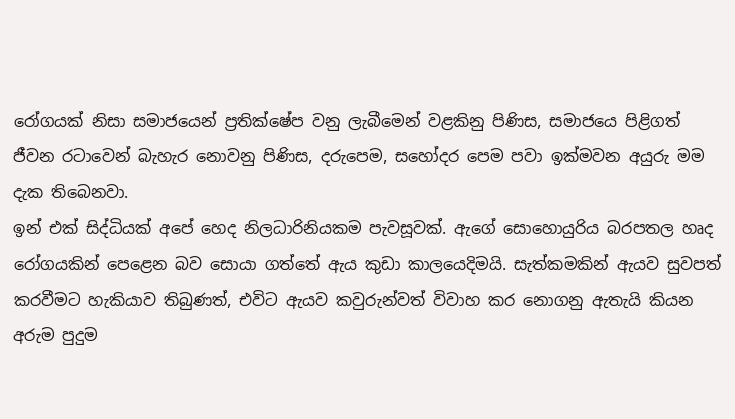රෝගයක් නිසා සමාජයෙන් ප්‍රතික්ෂේප වනු ලැබීමෙන් වළකිනු පිණිස, සමාජයෙ පිළිගත් ජීවන රටාවෙන් බැහැර නොවනු පිණිස, දරුපෙම, සහෝදර පෙම පවා ඉක්මවන අයුරු මම දැක තිබෙනවා.
ඉන් එක් සිද්ධියක් අපේ හෙද නිලධාරිනියකම පැවසූවක්. ඇගේ සොහොයුරිය බරපතල හෘද රෝගයකින් පෙළෙන බව සොයා ගත්තේ ඇය කුඩා කාලයෙදිමයි. සැත්කමකින් ඇයව සුවපත් කරවීමට හැකියාව තිබුණත්, එවිට ඇයව කවුරුන්වත් විවාහ කර නොගනු ඇතැයි කියන අරුම පුදුම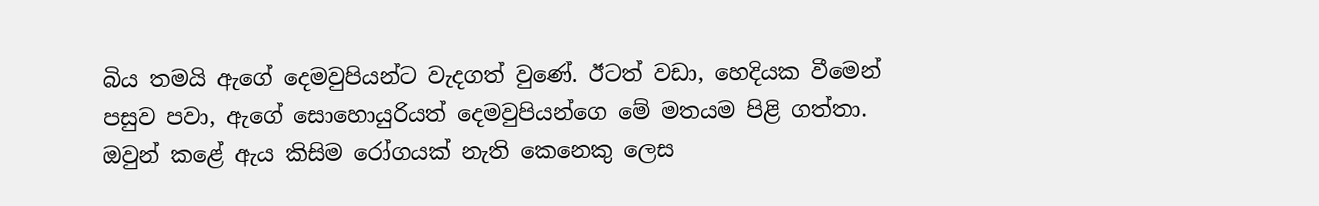බිය තමයි ඇගේ දෙමවුපියන්ට වැදගත් වුණේ. ඊටත් වඩා, හෙදියක වීමෙන් පසුව පවා, ඇගේ සොහොයුරියත් දෙමවුපියන්ගෙ මේ මතයම පිළි ගත්තා. ඔවුන් කළේ ඇය කිසිම රෝගයක් නැති කෙනෙකු ලෙස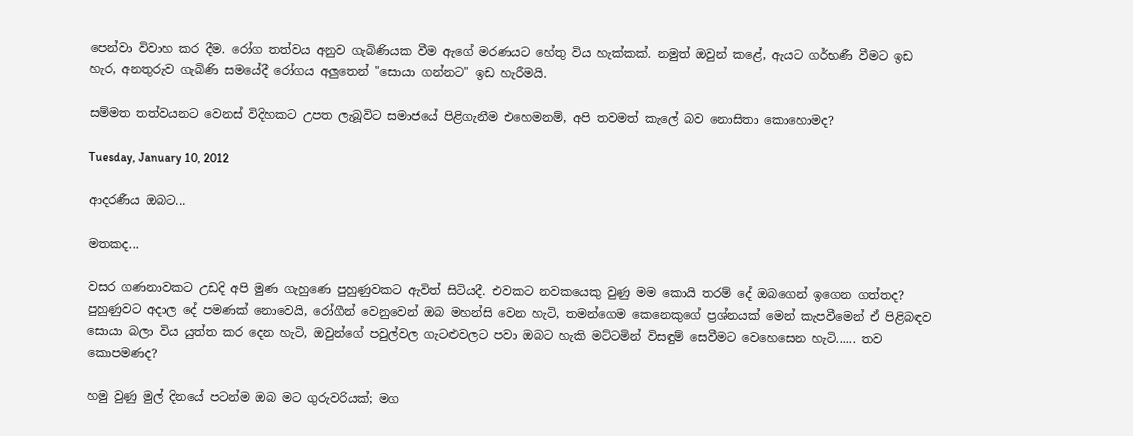පෙන්වා විවාහ කර දීම. රෝග තත්වය අනුව ගැබිණියක වීම ඇගේ මරණයට හේතු විය හැක්කක්. නමුත් ඔවුන් කළේ, ඇයට ගර්භණී වීමට ඉඩ හැර, අනතුරුව ගැබිණි සමයේදී රෝගය අලුතෙන් "සොයා ගන්නට" ඉඩ හැරීමයි.

සම්මත තත්වයනට වෙනස් විදිහකට උපත ලැබූවිට සමාජයේ පිළිගැනීම එහෙමනම්, අපි තවමත් කැලේ බව නොසිතා කොහොමද?

Tuesday, January 10, 2012

ආදරණීය ඔබට...

මතකද...

වසර ගණනාවකට උඩදි අපි මුණ ගැහුණෙ පුහුණුවකට ඇවිත් සිටියදී. එවකට නවකයෙකු වුණු මම කොයි තරම් දේ ඔබගෙන් ඉගෙන ගත්තද? පුහුණුවට අදාල දේ පමණක් නොවෙයි, රෝගීන් වෙනුවෙන් ඔබ මහන්සි වෙන හැටි, තමන්ගෙම කෙනෙකුගේ ප්‍රශ්නයක් මෙන් කැපවීමෙන් ඒ පිළිබඳව සොයා බලා විය යුත්ත කර දෙන හැටි, ඔවුන්ගේ පවුල්වල ගැටළුවලට පවා ඔබට හැකි මට්ටමින් විසඳුම් සෙවීමට වෙහෙසෙන හැටි...... තව කොපමණද?

හමු වුණු මුල් දිනයේ පටන්ම ඔබ මට ගුරුවරියක්; මග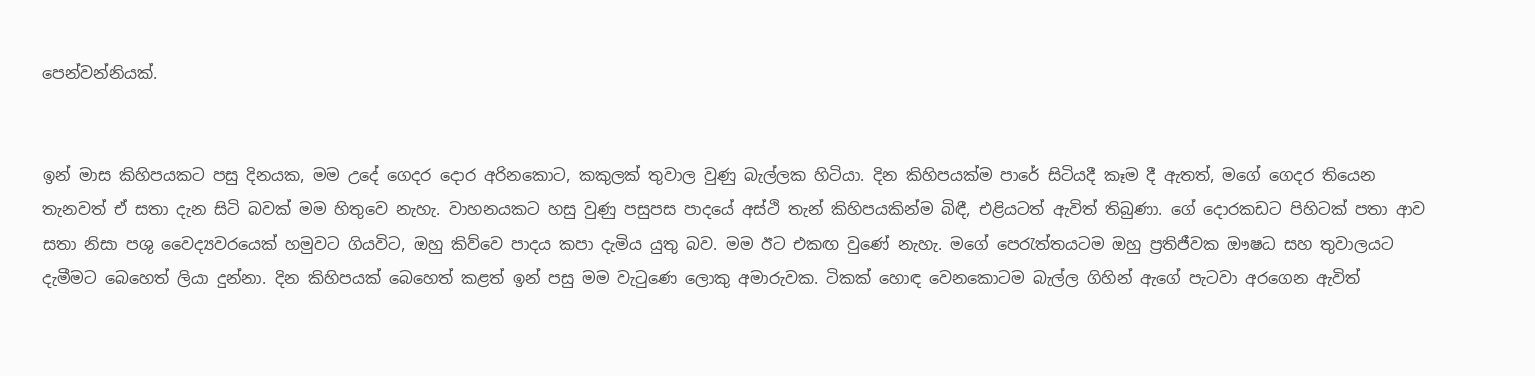පෙන්වන්නියක්.


ඉන් මාස කිහිපයකට පසු දිනයක, මම උදේ ගෙදර දොර අරිනකොට, කකුලක් තුවාල වුණු බැල්ලක හිටියා. දින කිහිපයක්ම පාරේ සිටියදී කෑම දී ඇතත්, මගේ ගෙදර තියෙන තැනවත් ඒ සතා දැන සිටි බවක් මම හිතුවෙ නැහැ. වාහනයකට හසු වුණු පසුපස පාදයේ අස්ථි තැන් කිහිපයකින්ම බිඳී, එළියටත් ඇවිත් තිබුණා. ගේ දොරකඩට පිහිටක් පතා ආව සතා නිසා පශු වෛද්‍යවරයෙක් හමුවට ගියවිට, ඔහු කිව්වෙ පාදය කපා දැමිය යුතු බව. මම ඊට එකඟ වුණේ නැහැ. මගේ පෙරැත්තයටම ඔහු ප්‍රතිජීවක ඖෂධ සහ තුවාලයට දැමීමට බෙහෙත් ලියා දුන්නා. දින කිහිපයක් බෙහෙත් කළත් ඉන් පසු මම වැටුණෙ ලොකු අමාරුවක. ටිකක් හොඳ වෙනකොටම බැල්ල ගිහින් ඇගේ පැටවා අරගෙන ඇවිත්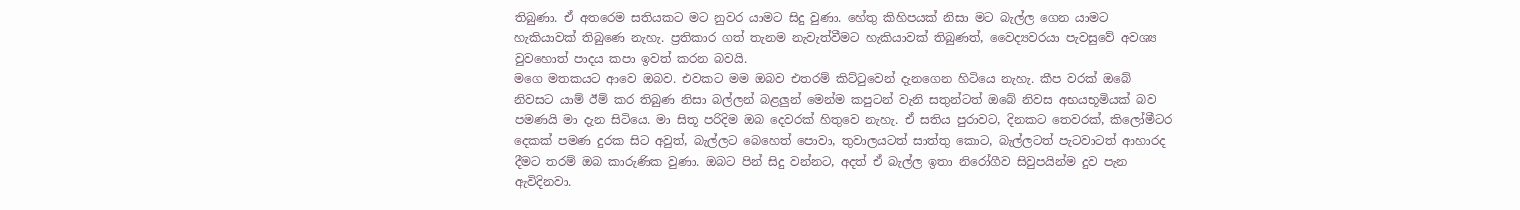තිබුණා. ඒ අතරෙම සතියකට මට නුවර යාමට සිදු වුණා. හේතු කිහිපයක් නිසා මට බැල්ල ගෙන යාමට හැකියාවක් තිබුණෙ නැහැ. ප්‍රතිකාර ගත් තැනම නැවැත්වීමට හැකියාවක් තිබුණත්, වෛද්‍යවරයා පැවසුවේ අවශ්‍ය වුවහොත් පාදය කපා ඉවත් කරන බවයි.
මගෙ මතකයට ආවෙ ඔබව. එවකට මම ඔබව එතරම් කිට්ටුවෙන් දැනගෙන හිටියෙ නැහැ. කීප වරක් ඔබේ නිවසට යාම් ඊම් කර තිබුණ නිසා බල්ලන් බළලුන් මෙන්ම කපුටන් වැනි සතුන්ටත් ඔබේ නිවස අභයභූමියක් බව පමණයි මා දැන සිටියෙ. මා සිතූ පරිදිම ඔබ දෙවරක් හිතුවෙ නැහැ. ඒ සතිය පුරාවට, දිනකට තෙවරක්, කිලෝමීටර දෙකක් පමණ දුරක සිට අවුත්, බැල්ලට බෙහෙත් පොවා, තුවාලයටත් සාත්තු කොට, බැල්ලටත් පැටවාටත් ආහාරද දීමට තරම් ඔබ කාරුණික වුණා. ඔබට පින් සිදු වන්නට, අදත් ඒ බැල්ල ඉතා නිරෝගීව සිවුපයින්ම දුව පැන ඇවිදිනවා.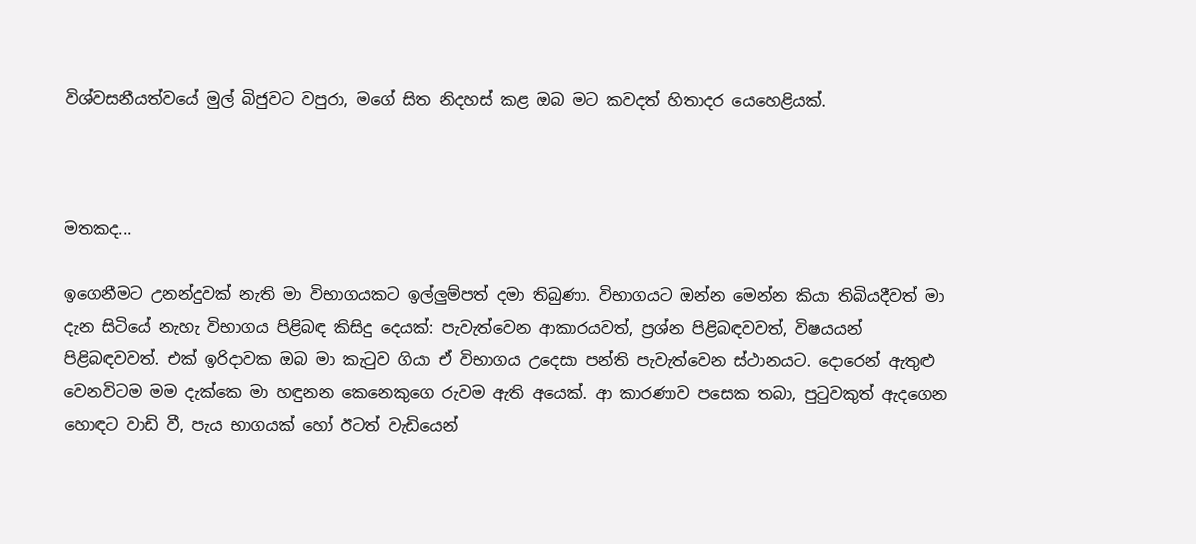විශ්වසනීයත්වයේ මුල් බිජුවට වපුරා, මගේ සිත නිදහස් කළ ඔබ මට කවදත් හිතාදර යෙහෙළියක්.



මතකද...

ඉගෙනීමට උනන්දුවක් නැති මා විභාගයකට ඉල්ලුම්පත් දමා තිබුණා. විභාගයට ඔන්න මෙන්න කියා තිබියදීවත් මා දැන සිටියේ නැහැ විභාගය පිළිබඳ කිසිදු දෙයක්: පැවැත්වෙන ආකාරයවත්, ප්‍රශ්න පිළිබඳවවත්, විෂයයන් පිළිබඳවවත්. එක් ඉරිදාවක ඔබ මා කැටුව ගියා ඒ විභාගය උදෙසා පන්ති පැවැත්වෙන ස්ථානයට. දොරෙන් ඇතුළු වෙනවිටම මම දැක්කෙ මා හඳුනන කෙනෙකුගෙ රුවම ඇති අයෙක්. ආ කාරණාව පසෙක තබා, පුටුවකුත් ඇදගෙන හොඳට වාඩි වී, පැය භාගයක් හෝ ඊටත් වැඩියෙන්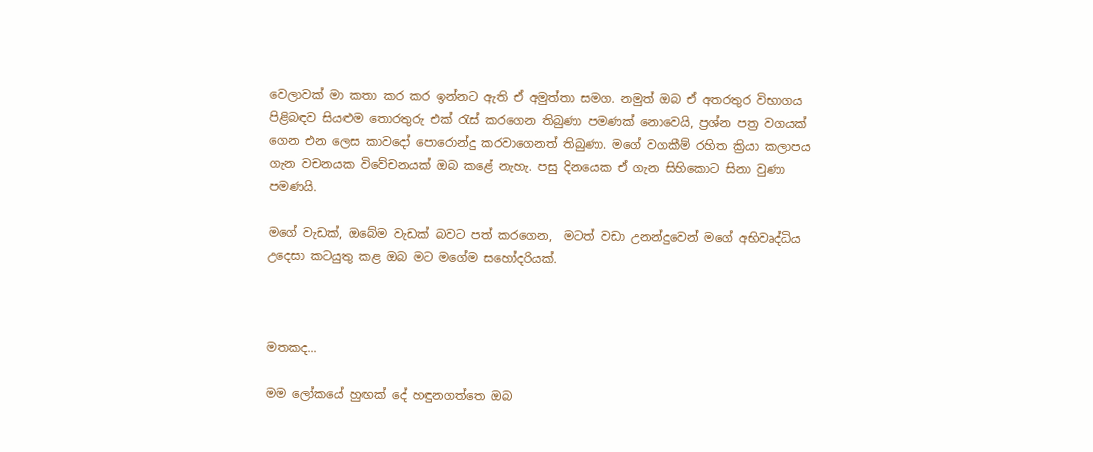වෙලාවක් මා කතා කර කර ඉන්නට ඇති ඒ අමුත්තා සමග. නමුත් ඔබ ඒ අතරතුර විභාගය පිළිබඳව සියළුම තොරතුරු එක්‍ රැස් කරගෙන තිබුණා පමණක් නොවෙයි, ප්‍රශ්න පත්‍ර වගයක් ගෙන එන ලෙස කාවදෝ පොරොන්දු කරවාගෙනත් තිබුණා. මගේ වගකීම් රහිත ක්‍රියා කලාපය ගැන වචනයක විවේචනයක් ඔබ කළේ නැහැ. පසු දිනයෙක ඒ ගැන සිහිකොට සිනා වුණා පමණයි.

මගේ වැඩක්, ඔබේම වැඩක් බවට පත් කරගෙන,  මටත් වඩා උනන්දුවෙන් මගේ අභිවෘද්ධිය උදෙසා කටයුතු කළ ඔබ මට මගේම සහෝදරියක්.



මතකද...

මම ලෝකයේ හුඟක් දේ හඳුනගත්තෙ ඔබ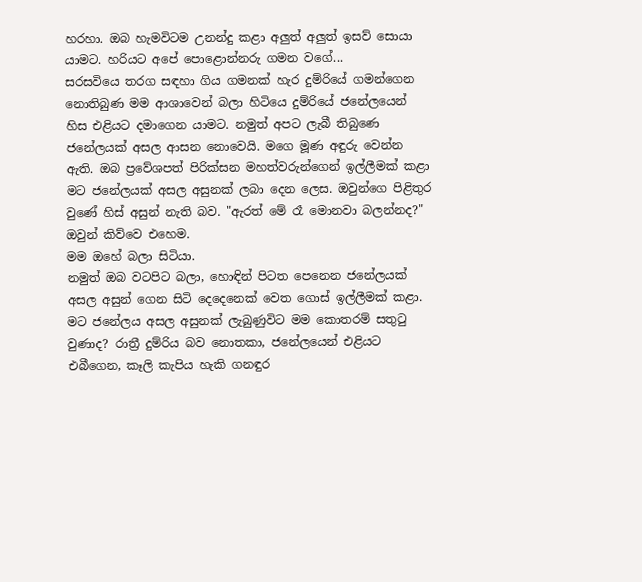හරහා. ඔබ හැමවිටම උනන්දු කළා අලුත් අලුත් ඉසව් සොයා යාමට. හරියට අපේ පොළොන්නරු ගමන වගේ...
සරසවියෙ තරග සඳහා ගිය ගමනක් හැර දුම්රියේ ගමන්ගෙන නොතිබුණ මම ආශාවෙන් බලා හිටියෙ දුම්රියේ ජනේලයෙන් හිස එළියට දමාගෙන යාමට. නමුත් අපට ලැබී තිබුණෙ ජනේලයක් අසල ආසන නොවෙයි. මගෙ මූණ අඳුරු වෙන්න ඇති. ඔබ ප්‍රවේශපත් පිරික්සන මහත්වරුන්ගෙන් ඉල්ලීමක් කළා මට ජනේලයක් අසල අසුනක් ලබා දෙන ලෙස. ඔවුන්ගෙ පිළිතුර වුණේ හිස් අසුන් නැති බව. "ඇරත් මේ රෑ මොනවා බලන්නද?" ඔවුන් කිව්වෙ එහෙම.
මම ඔහේ බලා සිටියා.
නමුත් ඔබ වටපිට බලා, හොඳින් පිටත පෙනෙන ජනේලයක් අසල අසුන් ගෙන සිටි දෙදෙනෙක් වෙත ගොස් ඉල්ලීමක් කළා. මට ජනේලය අසල අසුනක් ලැබුණුවිට මම කොතරම් සතුටු වුණාද? රාත්‍රී දුම්රිය බව නොතකා, ජනේලයෙන් එළියට එබීගෙන, කෑලි කැපිය හැකි ගනඳුර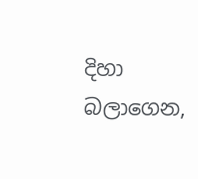දිහා බලාගෙන,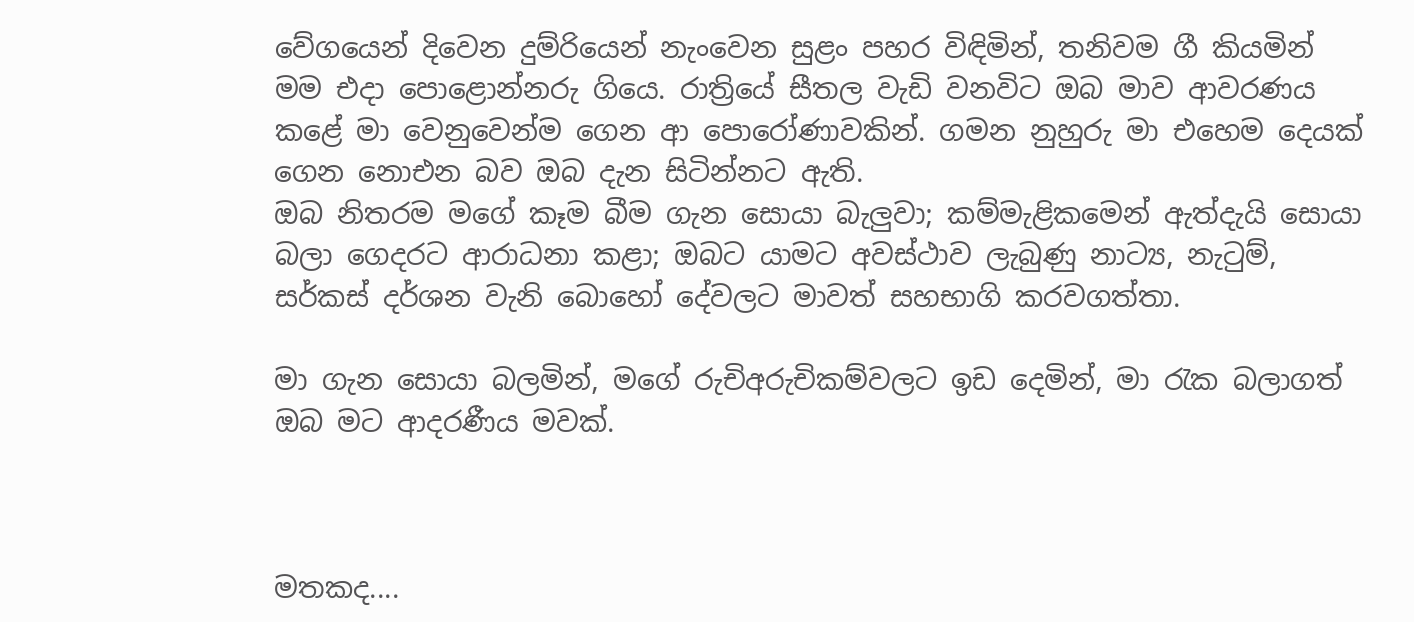වේගයෙන් දිවෙන දුම්රියෙන් නැංවෙන සුළං පහර විඳිමින්, තනිවම ගී කියමින් මම එදා පොළොන්නරු ගියෙ. රාත්‍රියේ සීතල වැඩි වනවිට ඔබ මාව ආවරණය කළේ මා වෙනුවෙන්ම ගෙන ආ පොරෝණාවකින්. ගමන නුහුරු මා එහෙම දෙයක් ගෙන නොඑන බව ඔබ දැන සිටින්නට ඇති.
ඔබ නිතරම මගේ කෑම බීම ගැන සොයා බැලුවා; කම්මැළිකමෙන් ඇත්දැයි සොයා බලා ගෙදරට ආරාධනා කළා; ඔබට යාමට අවස්ථාව ලැබුණු නාට්‍ය, නැටුම්, සර්කස් දර්ශන වැනි බොහෝ දේවලට මාවත් සහභාගි කරවගත්තා.

මා ගැන සොයා බලමින්, මගේ රුචිඅරුචිකම්වලට ඉඩ දෙමින්, මා රැක බලාගත් ඔබ මට ආදරණීය මවක්.



මතකද....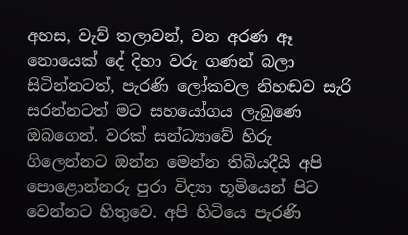අහස, වැව් තලාවන්, වන අරණ ඈ නොයෙක් දේ දිහා වරු ගණන් බලා සිටින්නටත්, පැරණි ලෝකවල නිහඬව සැරි සරන්නටත් මට සහයෝගය ලැබුණෙ ඔබගෙන්. වරක් සන්ධ්‍යාවේ හිරු ගිලෙන්නට ඔන්න මෙන්න තිබියදීයි අපි පොළොන්නරු පුරා විද්‍යා භූමියෙන් පිට වෙන්නට හිතුවෙ. අපි හිටියෙ පැරණි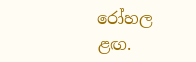රෝහල ළඟ.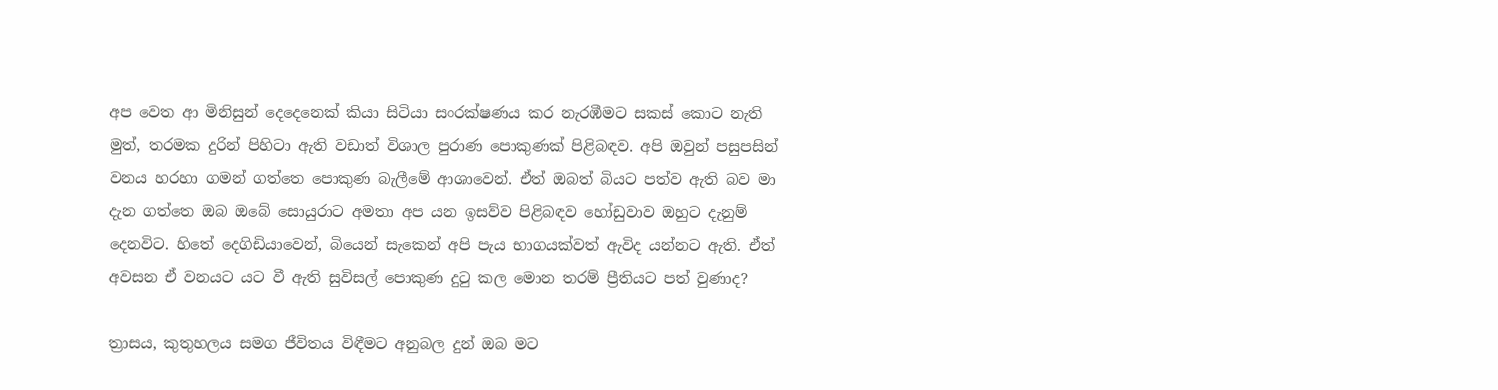අප වෙත ආ මිනිසුන් දෙදෙනෙක් කියා සිටියා සංරක්ෂණය කර නැරඹීමට සකස් කොට නැති මුත්, තරමක දුරින් පිහිටා ඇති වඩාත් විශාල පුරාණ පොකුණක් පිළිබඳව. අපි ඔවුන් පසුපසින් වනය හරහා ගමන් ගත්තෙ පොකුණ බැලීමේ ආශාවෙන්. ඒත් ඔබත් බියට පත්ව ඇති බව මා දැන ගත්තෙ ඔබ ඔබේ සොයුරාට අමතා අප යන ඉසව්ව පිළිබඳව හෝඩුවාව ඔහුට දැනුම් දෙනවිට. හිතේ දෙගිඩියාවෙන්, බියෙන් සැකෙන් අපි පැය භාගයක්වත් ඇවිද යන්නට ඇති. ඒත් අවසන ඒ වනයට යට වී ඇති සුවිසල් පොකුණ දුටු කල මොන තරම් ප්‍රීතියට පත් වුණාද?

ත්‍රාසය, කුතුහලය සමග ජීවිතය විඳීමට අනුබල දුන් ඔබ මට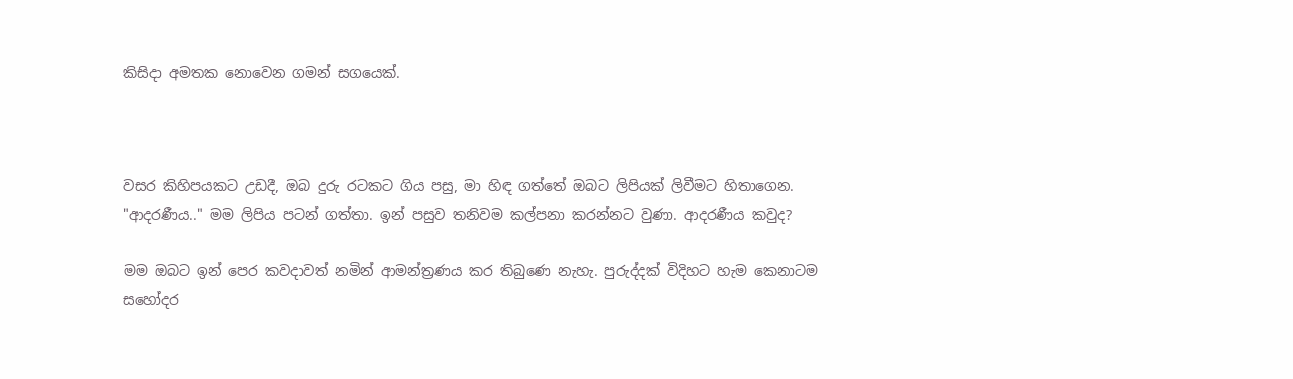කිසිදා අමතක නොවෙන ගමන් සගයෙක්.



වසර කිහිපයකට උඩදී, ඔබ දුරු රටකට ගිය පසු, මා හිඳ ගත්තේ ඔබට ලිපියක් ලිවීමට හිතාගෙන.
"ආදරණීය.." මම ලිපිය පටන් ගත්තා. ඉන් පසුව තනිවම කල්පනා කරන්නට වුණා. ආදරණීය කවුද?

මම ඔබට ඉන් පෙර කවදාවත් නමින් ආමන්ත්‍රණය කර තිබුණෙ නැහැ. පුරුද්දක් විදිහට හැම කෙනාටම සහෝදර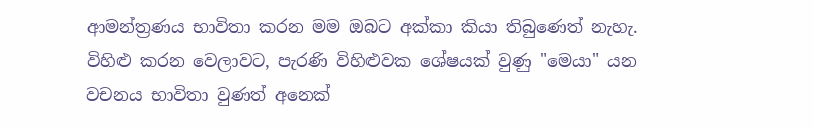ආමන්ත්‍රණය භාවිතා කරන මම ඔබට අක්කා කියා තිබුණෙත් නැහැ. විහිළු කරන වෙලාවට, පැරණි විහිළුවක ශේෂයක් වුණු "මෙයා" යන වචනය භාවිතා වුණත් අනෙක්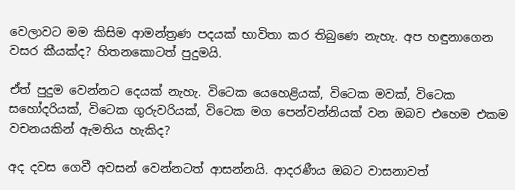වෙලාවට මම කිසිම ආමන්ත්‍රණ පදයක් භාවිතා කර තිබුණෙ නැහැ. අප හඳුනාගෙන වසර කීයක්ද? හිතනකොටත් පුදුමයි.

ඒත් පුදුම වෙන්නට දෙයක් නැහැ. විටෙක යෙහෙළියක්, විටෙක මවක්, විටෙක සහෝදරියක්, විටෙක ගුරුවරියක්, විටෙක මග පෙන්වන්නියක් වන ඔබව එහෙම එකම වචනයකින් ඇමතිය හැකිද?

අද දවස ගෙවී අවසන් වෙන්නටත් ආසන්නයි. ආදරණීය ඔබට වාසනාවත්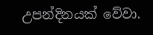උපන්දිනයක් වේවා.